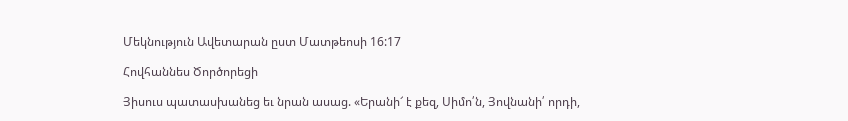Մեկնություն Ավետարան ըստ Մատթեոսի 16:17

Հովհաննես Ծործորեցի

Յիսուս պատասխանեց եւ նրան ասաց. «Երանի՜ է քեզ, Սիմո՛ն, Յովնանի՛ որդի,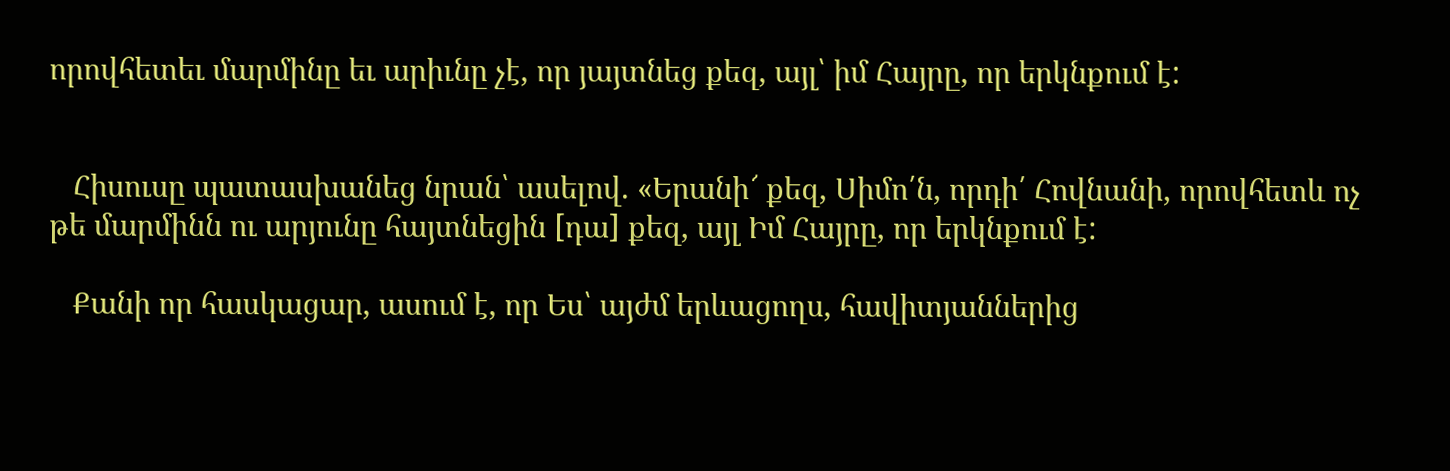որովհետեւ մարմինը եւ արիւնը չէ, որ յայտնեց քեզ, այլ՝ իմ Հայրը, որ երկնքում է:


   Հիսուսը պատասխանեց նրան՝ ասելով. «Երանի՜ քեզ, Սիմո՛ն, որդի՛ Հովնանի, որովհետև ոչ թե մարմինն ու արյունը հայտնեցին [դա] քեզ, այլ Իմ Հայրը, որ երկնքում է:

   Քանի որ հասկացար, ասում է, որ Ես՝ այժմ երևացողս, հավիտյաններից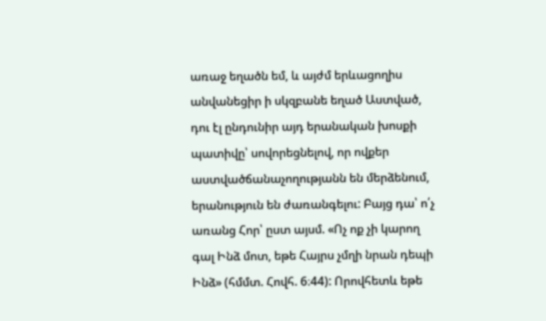առաջ եղածն եմ, և այժմ երևացողիս անվանեցիր ի սկզբանե եղած Աստված, դու էլ ընդունիր այդ երանական խոսքի պատիվը՝ սովորեցնելով, որ ովքեր աստվածճանաչողությանն են մերձենում, երանություն են ժառանգելու: Բայց դա՝ ո՛չ առանց Հոր՝ ըստ այսմ. «Ոչ ոք չի կարող գալ Ինձ մոտ, եթե Հայրս չմղի նրան դեպի Ինձ» (հմմտ. Հովհ. 6։44): Որովհետև եթե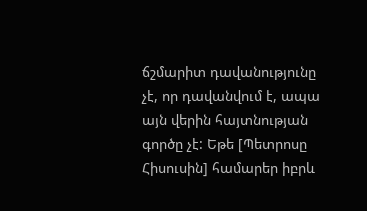ճշմարիտ դավանությունը չէ, որ դավանվում է, ապա այն վերին հայտնության գործը չէ: Եթե [Պետրոսը Հիսուսին] համարեր իբրև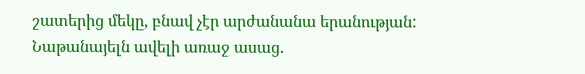շատերից մեկը, բնավ չէր արժանանա երանության: Նաթանայելն ավելի առաջ ասաց.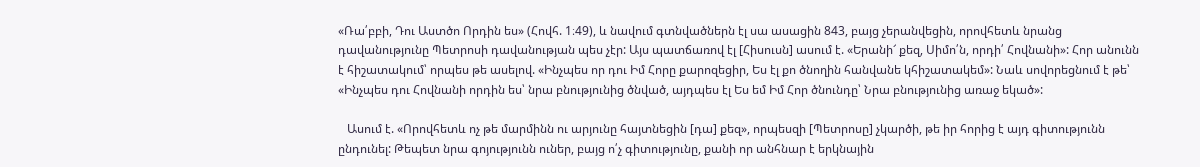«Ռա՛բբի, Դու Աստծո Որդին ես» (Հովհ. 1։49), և նավում գտնվածներն էլ սա ասացին 843, բայց չերանվեցին, որովհետև նրանց դավանությունը Պետրոսի դավանության պես չէր: Այս պատճառով էլ [Հիսուսն] ասում է. «Երանի՜ քեզ, Սիմո՛ն, որդի՛ Հովնանի»: Հոր անունն է հիշատակում՝ որպես թե ասելով. «Ինչպես որ դու Իմ Հորը քարոզեցիր, Ես էլ քո ծնողին հանվանե կհիշատակեմ»: Նաև սովորեցնում է թե՝ «Ինչպես դու Հովնանի որդին ես՝ նրա բնությունից ծնված, այդպես էլ Ես եմ Իմ Հոր ծնունդը՝ Նրա բնությունից առաջ եկած»:

   Ասում է. «Որովհետև ոչ թե մարմինն ու արյունը հայտնեցին [դա] քեզ», որպեսզի [Պետրոսը] չկարծի, թե իր հորից է այդ գիտությունն ընդունել: Թեպետ նրա գոյությունն ուներ, բայց ո՛չ գիտությունը, քանի որ անհնար է երկնային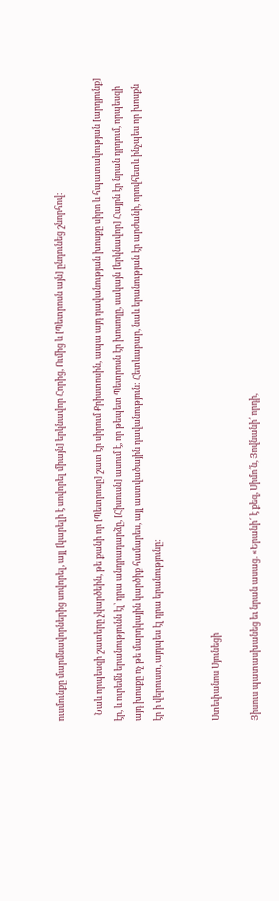ուսմունքը մարմնավորներից սովորել, այլ [կարելի է սովորել միայն] երկնավոր Հորից, Ումից և [Պետրոսն այն] ընդունեց շնորհով:

   Նաև որպեսզի շատերը չկարծեին, թե քանի որ [Պետրոսը] շատ էր սիրում Քրիստոսին, ապա այդ դավանության խոսքը սիրո և հպատակության [արդյունք] էր, և ուրեմն երանությունն էլ՝ դրա անդրադարձը, [Հիսուսն] ասում է, որ թեպետ Պետրոսն էր խոսողը, սակայն [երկնավոր] Հայրն էր նրան դրդում, որպեսզի այդ խոսքը ոչ թե մարդկային կարծիք համարես, այլ աստվածային դավանություն: Հետևաբար, նաև երանության էր արժանի, որովհետև ինչպես որ խոսքն էր ի վերուստ, այդպես էլ դրա երանությունը:


Ստեփանոս Սյունեցի

Յիսուս պատասխանեց եւ նրան ասաց. «Երանի՜ է քեզ, Սիմո՛ն, Յովնանի՛ որդի,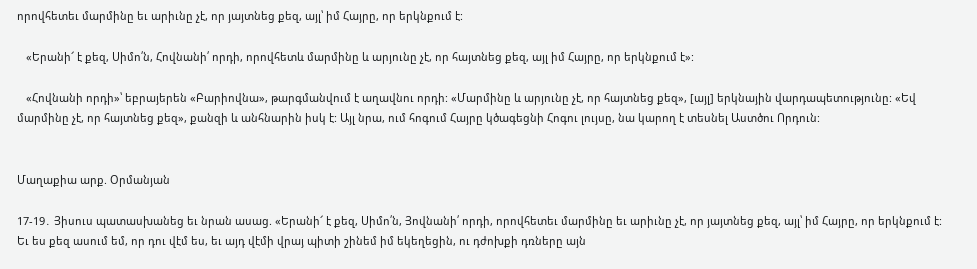որովհետեւ մարմինը եւ արիւնը չէ, որ յայտնեց քեզ, այլ՝ իմ Հայրը, որ երկնքում է:

   «Երանի՜ է քեզ, Սիմո՛ն, Հովնանի՛ որդի, որովհետև մարմինը և արյունը չէ, որ հայտնեց քեզ, այլ իմ Հայրը, որ երկնքում է»:

   «Հովնանի որդի»՝ եբրայերեն «Բարիովնա», թարգմանվում է աղավնու որդի: «Մարմինը և արյունը չէ, որ հայտնեց քեզ», [այլ] երկնային վարդապետությունը: «Եվ մարմինը չէ, որ հայտնեց քեզ», քանզի և անհնարին իսկ է: Այլ նրա, ում հոգում Հայրը կծագեցնի Հոգու լույսը, նա կարող է տեսնել Աստծու Որդուն:


Մաղաքիա արք. Օրմանյան

17-19․ Յիսուս պատասխանեց եւ նրան ասաց. «Երանի՜ է քեզ, Սիմո՛ն, Յովնանի՛ որդի, որովհետեւ մարմինը եւ արիւնը չէ, որ յայտնեց քեզ, այլ՝ իմ Հայրը, որ երկնքում է: Եւ ես քեզ ասում եմ, որ դու վէմ ես, եւ այդ վէմի վրայ պիտի շինեմ իմ եկեղեցին, ու դժոխքի դռները այն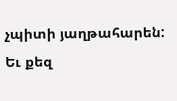չպիտի յաղթահարեն: Եւ քեզ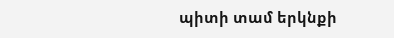պիտի տամ երկնքի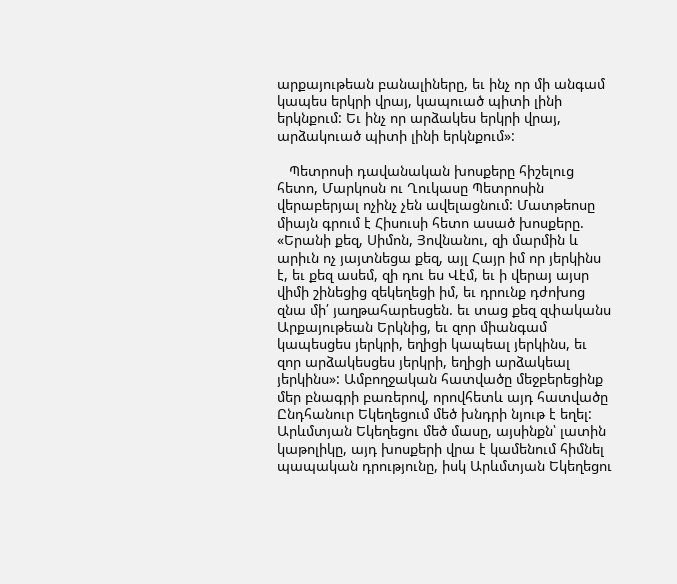արքայութեան բանալիները, եւ ինչ որ մի անգամ կապես երկրի վրայ, կապուած պիտի լինի երկնքում: Եւ ինչ որ արձակես երկրի վրայ, արձակուած պիտի լինի երկնքում»:

   Պետրոսի դավանական խոսքերը հիշելուց հետո, Մարկոսն ու Ղուկասը Պետրոսին վերաբերյալ ոչինչ չեն ավելացնում: Մատթեոսը միայն գրում է Հիսուսի հետո ասած խոսքերը. «Երանի քեզ, Սիմոն, Յովնանու, զի մարմին և արիւն ոչ յայտնեցա քեզ, այլ Հայր իմ որ յերկինս է, եւ քեզ ասեմ, զի դու ես Վէմ, եւ ի վերայ այսր վիմի շինեցից զեկեղեցի իմ, եւ դրունք դժոխոց զնա մի՛ յաղթահարեսցեն. եւ տաց քեզ զփականս Արքայութեան Երկնից, եւ զոր միանգամ կապեսցես յերկրի, եղիցի կապեալ յերկինս, եւ զոր արձակեսցես յերկրի, եղիցի արձակեալ յերկինս»: Ամբողջական հատվածը մեջբերեցինք մեր բնագրի բառերով, որովհետև այդ հատվածը Ընդհանուր Եկեղեցում մեծ խնդրի նյութ է եղել: Արևմտյան Եկեղեցու մեծ մասը, այսինքն՝ լատին կաթոլիկը, այդ խոսքերի վրա է կամենում հիմնել պապական դրությունը, իսկ Արևմտյան Եկեղեցու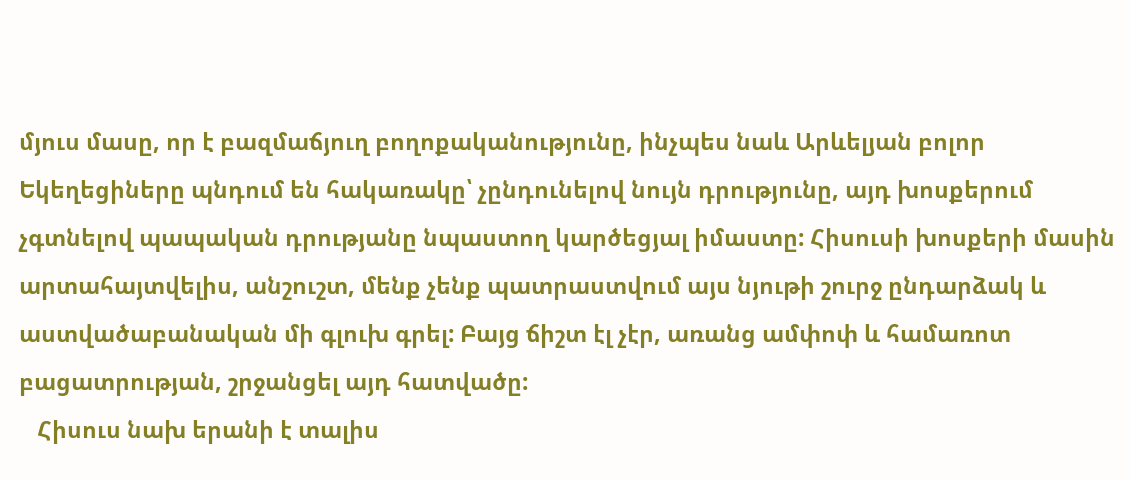մյուս մասը, որ է բազմաճյուղ բողոքականությունը, ինչպես նաև Արևելյան բոլոր Եկեղեցիները պնդում են հակառակը՝ չընդունելով նույն դրությունը, այդ խոսքերում չգտնելով պապական դրությանը նպաստող կարծեցյալ իմաստը: Հիսուսի խոսքերի մասին արտահայտվելիս, անշուշտ, մենք չենք պատրաստվում այս նյութի շուրջ ընդարձակ և աստվածաբանական մի գլուխ գրել: Բայց ճիշտ էլ չէր, առանց ամփոփ և համառոտ բացատրության, շրջանցել այդ հատվածը:
   Հիսուս նախ երանի է տալիս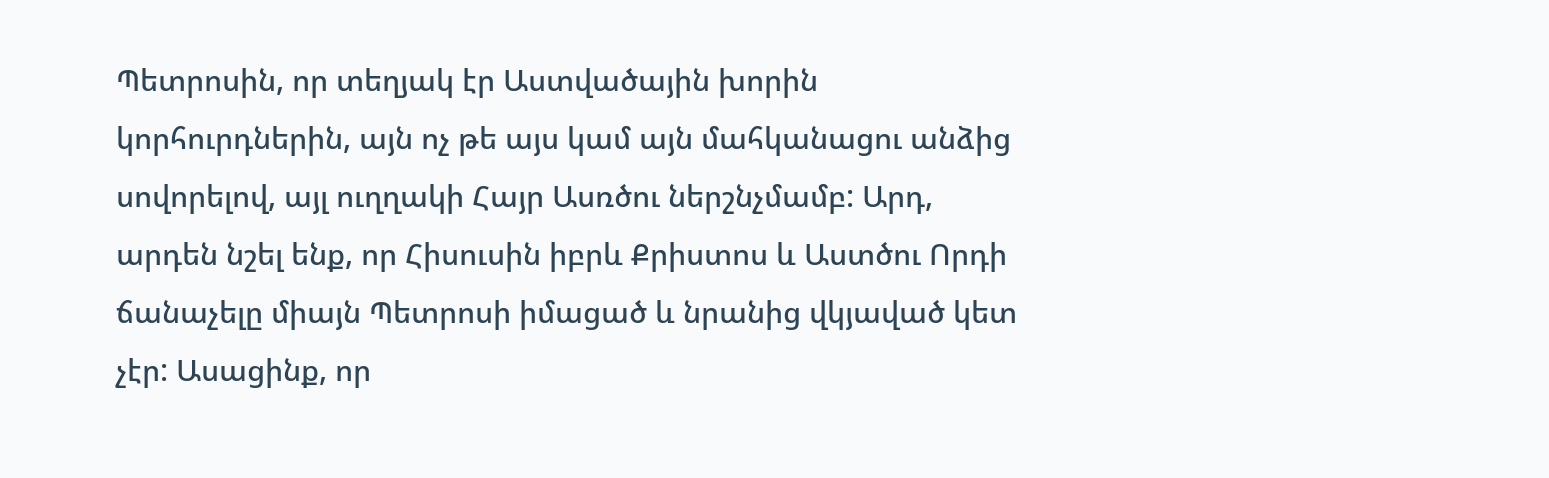Պետրոսին, որ տեղյակ էր Աստվածային խորին կորհուրդներին, այն ոչ թե այս կամ այն մահկանացու անձից սովորելով, այլ ուղղակի Հայր Ասռծու ներշնչմամբ: Արդ, արդեն նշել ենք, որ Հիսուսին իբրև Քրիստոս և Աստծու Որդի ճանաչելը միայն Պետրոսի իմացած և նրանից վկյաված կետ չէր: Ասացինք, որ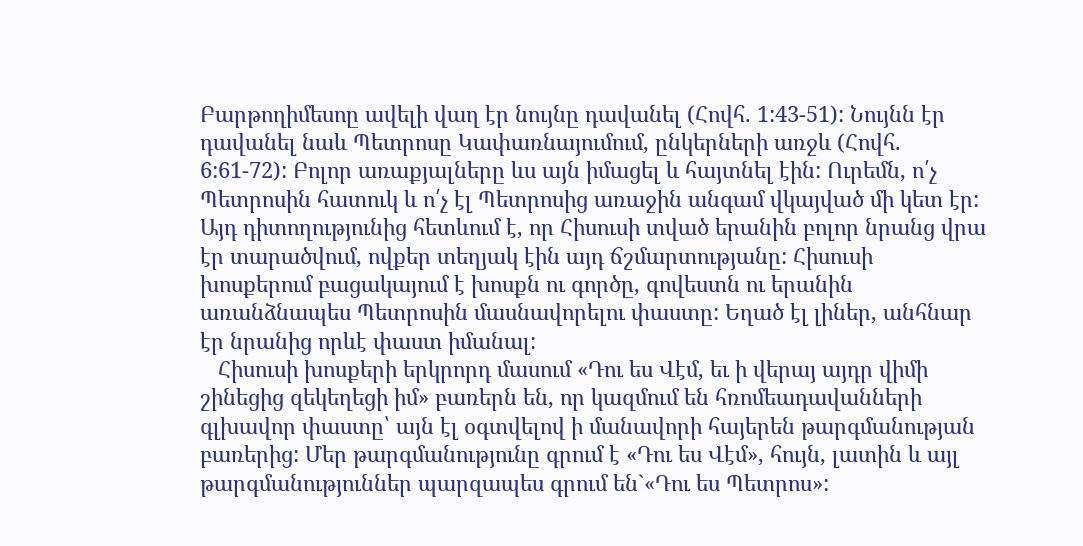Բարթողիմեսոը ավելի վաղ էր նույնը դավանել (Հովհ. 1:43-51): Նույնն էր դավանել նաև Պետրոսը Կափառնայումում, ընկերների առջև (Հովհ. 6:61-72): Բոլոր առաքյալները ևս այն իմացել և հայտնել էին: Ուրեմն, ո՛չ Պետրոսին հատուկ և ո՛չ էլ Պետրոսից առաջին անգամ վկայված մի կետ էր: Այդ դիտողությունից հետևում է, որ Հիսուսի տված երանին բոլոր նրանց վրա էր տարածվում, ովքեր տեղյակ էին այդ ճշմարտությանը: Հիսուսի խոսքերում բացակայում է խոսքն ու գործը, գովեստն ու երանին առանձնապես Պետրոսին մասնավորելու փաստը: Եղած էլ լիներ, անհնար էր նրանից որևէ փաստ իմանալ:
   Հիսուսի խոսքերի երկրորդ մասում «Դու ես Վէմ, եւ ի վերայ այդր վիմի շինեցից զեկեղեցի իմ» բառերն են, որ կազմում են հռոմեադավանների գլխավոր փաստը՝ այն էլ օգտվելով ի մանավորի հայերեն թարգմանության բառերից: Մեր թարգմանությունը գրում է «Դու ես Վէմ», հույն, լատին և այլ թարգմանություններ պարզապես գրում են`«Դու ես Պետրոս»: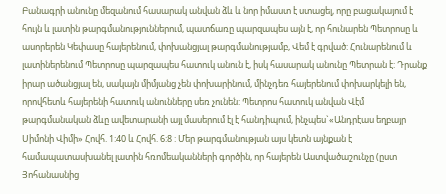Բանագրի անունը մեզանում հասարակ անվան ձև և նոր իմաստ է ստացել, որը բացակայում է հույն և լատին թարգմանություններում, պատճառը պարզապես այն է, որ հունարեն Պետրոսը և ասորերեն Կեփասը հայերենում, փոխանցյալ թարգմանությամբ, Վեմ է գրված: Հունարենում և լատիներենում Պետրոսը պարզապես հատուկ անուն է, իսկ հասարակ անունը Պետրան է: Դրանք իրար ածանցյալ են, սակայն միմյանց չեն փոխարինում, մինչդեռ հայերենում փոխարկելի են, որովհետև հայերենի հատուկ անունները սեռ չունեն: Պետրոս հատուկ անվան Վէմ թարգմանական ձևը ավետարանի այլ մասերում էլ է հանդիպում, ինչպես`«Անդրէաս եղբայր Սիմոնի Վիմի» Հովհ. 1:40 և Հովհ. 6:8 : Մեր թարգմանության այս կետն այնքան է համապատասխանել լատին հռոմեականների գործին, որ հայերեն Աստվածաշունչը (ըստ Յոհանասնից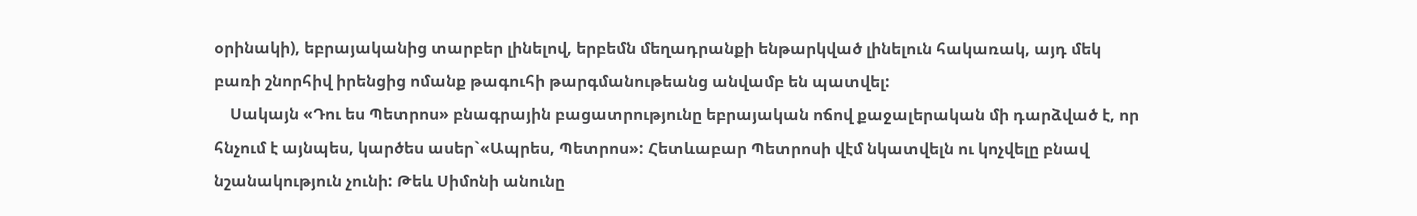օրինակի), եբրայականից տարբեր լինելով, երբեմն մեղադրանքի ենթարկված լինելուն հակառակ, այդ մեկ բառի շնորհիվ իրենցից ոմանք թագուհի թարգմանութեանց անվամբ են պատվել:
    Սակայն «Դու ես Պետրոս» բնագրային բացատրությունը եբրայական ոճով քաջալերական մի դարձված է, որ հնչում է այնպես, կարծես ասեր`«Ապրես, Պետրոս»: Հետևաբար Պետրոսի վէմ նկատվելն ու կոչվելը բնավ նշանակություն չունի: Թեև Սիմոնի անունը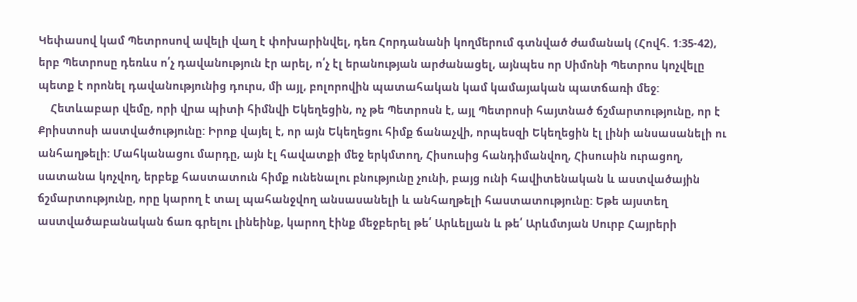Կեփասով կամ Պետրոսով ավելի վաղ է փոխարինվել, դեռ Հորդանանի կողմերում գտնված ժամանակ (Հովհ. 1:35-42), երբ Պետրոսը դեռևս ո՛չ դավանություն էր արել, ո՛չ էլ երանության արժանացել, այնպես որ Սիմոնի Պետրոս կոչվելը պետք է որոնել դավանությունից դուրս, մի այլ, բոլորովին պատահական կամ կամայական պատճառի մեջ:
    Հետևաբար վեմը, որի վրա պիտի հիմնվի Եկեղեցին, ոչ թե Պետրոսն է, այլ Պետրոսի հայտնած ճշմարտությունը, որ է Քրիստոսի աստվածությունը: Իրոք վայել է, որ այն Եկեղեցու հիմք ճանաչվի, որպեսզի Եկեղեցին էլ լինի անսասանելի ու անհաղթելի: Մահկանացու մարդը, այն էլ հավատքի մեջ երկմտող, Հիսուսից հանդիմանվող, Հիսուսին ուրացող, սատանա կոչվող, երբեք հաստատուն հիմք ունենալու բնությունը չունի, բայց ունի հավիտենական և աստվածային ճշմարտությունը, որը կարող է տալ պահանջվող անսասանելի և անհաղթելի հաստատությունը: Եթե այստեղ աստվածաբանական ճառ գրելու լինեինք, կարող էինք մեջբերել թե՛ Արևելյան և թե՛ Արևմտյան Սուրբ Հայրերի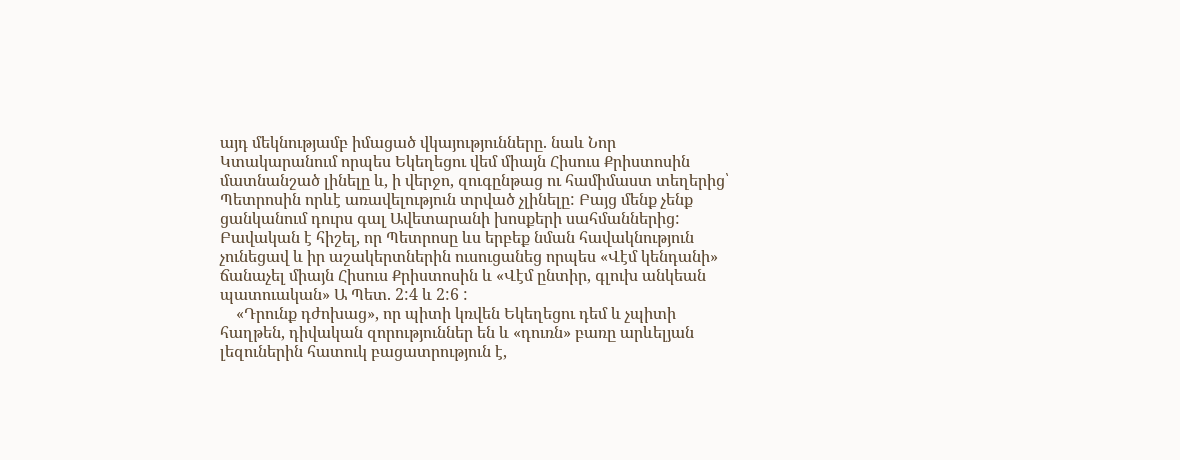այդ մեկնությամբ իմացած վկայությունները. նաև Նոր Կտակարանում որպես Եկեղեցու վեմ միայն Հիսուս Քրիստոսին մատնանշած լինելը և, ի վերջո, զուգընթաց ու համիմաստ տեղերից՝ Պետրոսին որևէ առավելություն տրված չլինելը: Բայց մենք չենք ցանկանում դուրս գալ Ավետարանի խոսքերի սահմաններից: Բավական է հիշել, որ Պետրոսը ևս երբեք նման հավակնություն չունեցավ և իր աշակերտներին ուսուցանեց որպես «Վէմ կենդանի» ճանաչել միայն Հիսուս Քրիստոսին և «Վէմ ընտիր, գլուխ անկեան պատուական» Ա Պետ. 2:4 և 2:6 :
    «Դրունք դժոխաց», որ պիտի կռվեն Եկեղեցու դեմ և չպիտի հաղթեն, դիվական զորություններ են և «դուռն» բառը արևելյան լեզուներին հատուկ բացատրություն է,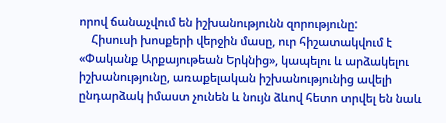որով ճանաչվում են իշխանությունն զորությունը:
    Հիսուսի խոսքերի վերջին մասը, ուր հիշատակվում է «Փականք Արքայութեան Երկնից», կապելու և արձակելու իշխանությունը, առաքելական իշխանությունից ավելի ընդարձակ իմաստ չունեն և նույն ձևով հետո տրվել են նաև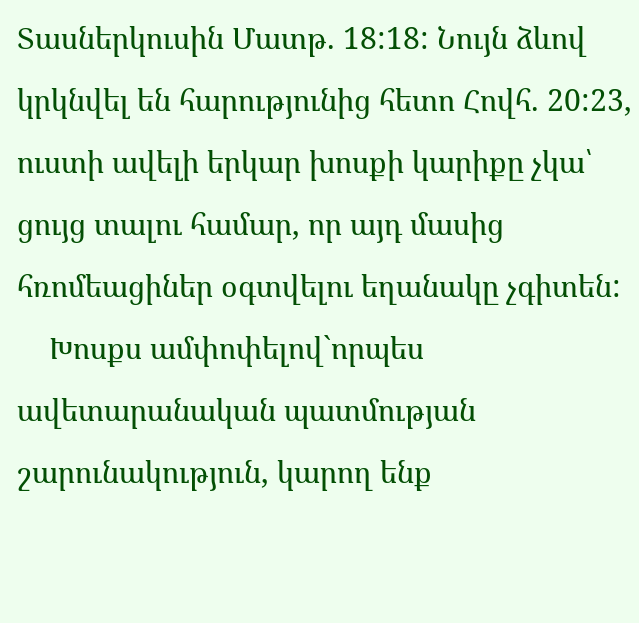Տասներկուսին Մատթ. 18:18: Նույն ձևով կրկնվել են հարությունից հետո Հովհ. 20:23, ուստի ավելի երկար խոսքի կարիքը չկա՝ ցույց տալու համար, որ այդ մասից հռոմեացիներ օգտվելու եղանակը չգիտեն:
    Խոսքս ամփոփելով`որպես ավետարանական պատմության շարունակություն, կարող ենք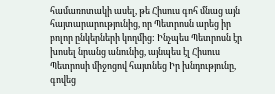համառոտակի ասել, թե Հիսուս գոհ մնաց այն հայտարարությունից, որ Պետրոսն արեց իր բոլոր ընկերների կողմից: Ինչպես Պետրոսն էր խոսել նրանց անունից, այնպես էլ Հիսուս Պետրոսի միջոցով հայտնեց Իր խնդությունը, գովեց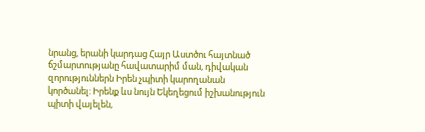նրանց, երանի կարդաց Հայր Աստծու հայտնած ճշմարտությանը հավատարիմ ման, դիվական զորություններն Իրեն չպիտի կարողանան կործանել: Իրենք ևս նույն Եկեղեցում իշխանություն պիտի վայելեն,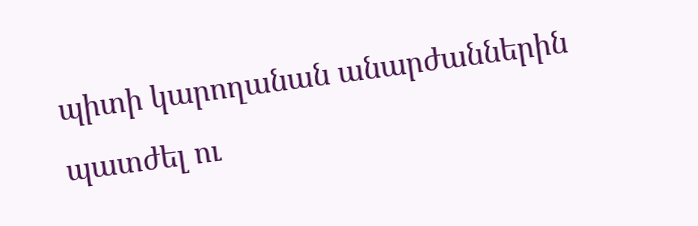պիտի կարողանան անարժաններին պատժել ու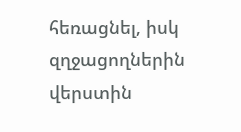հեռացնել, իսկ զղջացողներին վերստին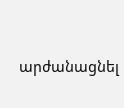արժանացնել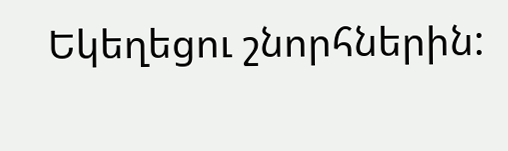Եկեղեցու շնորհներին: